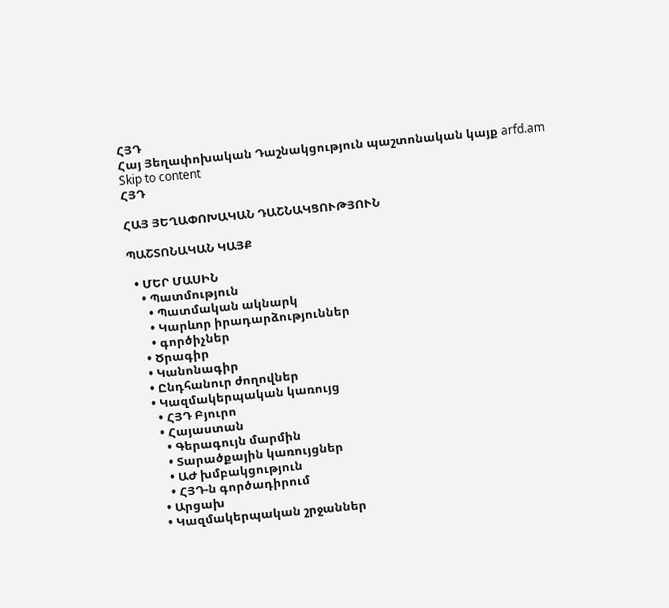ՀՅԴ
Հայ Յեղափոխական Դաշնակցություն պաշտոնական կայք arfd.am
Skip to content
ՀՅԴ

ՀԱՅ ՅԵՂԱՓՈԽԱԿԱՆ ԴԱՇՆԱԿՑՈՒԹՅՈՒՆ

ՊԱՇՏՈՆԱԿԱՆ ԿԱՅՔ

  • ՄԵՐ ՄԱՍԻՆ
    • Պատմություն
      • Պատմական ակնարկ
      • Կարևոր իրադարձություններ
      • գործիչներ
    • Ծրագիր
    • Կանոնագիր
    • Ընդհանուր ժողովներ
    • Կազմակերպական կառույց
      • ՀՅԴ Բյուրո
      • Հայաստան
        • Գերագույն մարմին
        • Տարածքային կառույցներ
        • ԱԺ խմբակցություն
        • ՀՅԴ-ն գործադիրում
      • Արցախ
      • Կազմակերպական շրջաններ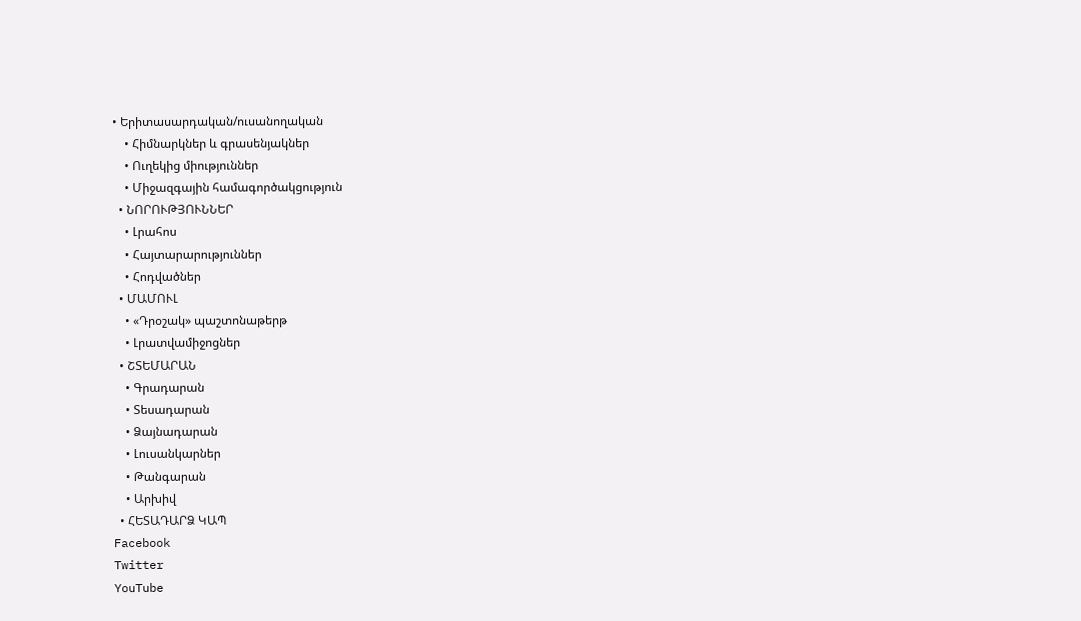• Երիտասարդական/ուսանողական
    • Հիմնարկներ և գրասենյակներ
    • Ուղեկից միություններ
    • Միջազգային համագործակցություն
  • ՆՈՐՈՒԹՅՈՒՆՆԵՐ
    • Լրահոս
    • Հայտարարություններ
    • Հոդվածներ
  • ՄԱՄՈՒԼ
    • «Դրօշակ» պաշտոնաթերթ
    • Լրատվամիջոցներ
  • ՇՏԵՄԱՐԱՆ
    • Գրադարան
    • Տեսադարան
    • Ձայնադարան
    • Լուսանկարներ
    • Թանգարան
    • Արխիվ
  • ՀԵՏԱԴԱՐՁ ԿԱՊ
Facebook
Twitter
YouTube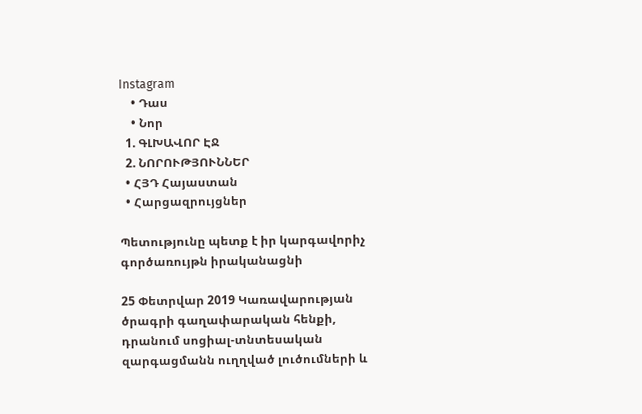Instagram
    • Դաս
    • Նոր
  1. ԳԼԽԱՎՈՐ ԷՋ
  2. ՆՈՐՈՒԹՅՈՒՆՆԵՐ
  • ՀՅԴ Հայաստան
  • Հարցազրույցներ

Պետությունը պետք է իր կարգավորիչ գործառույթն իրականացնի

25 Փետրվար 2019 Կառավարության ծրագրի գաղափարական հենքի, դրանում սոցիալ-տնտեսական զարգացմանն ուղղված լուծումների և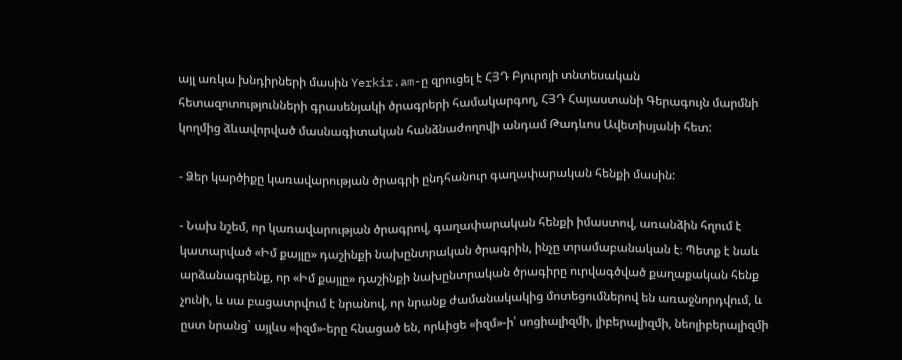այլ առկա խնդիրների մասին Yerkir.am-ը զրուցել է ՀՅԴ Բյուրոյի տնտեսական հետազոտությունների գրասենյակի ծրագրերի համակարգող, ՀՅԴ Հայաստանի Գերագույն մարմնի կողմից ձևավորված մասնագիտական հանձնաժողովի անդամ Թադևոս Ավետիսյանի հետ:

- Ձեր կարծիքը կառավարության ծրագրի ընդհանուր գաղափարական հենքի մասին:

- Նախ նշեմ, որ կառավարության ծրագրով, գաղափարական հենքի իմաստով, առանձին հղում է կատարված «Իմ քայլը» դաշինքի նախընտրական ծրագրին, ինչը տրամաբանական է։ Պետք է նաև արձանագրենք, որ «Իմ քայլը» դաշինքի նախընտրական ծրագիրը ուրվագծված քաղաքական հենք չունի, և սա բացատրվում է նրանով, որ նրանք ժամանակակից մոտեցումներով են առաջնորդվում, և ըստ նրանց` այլևս «իզմ»-երը հնացած են, որևիցե «իզմ»-ի՝ սոցիալիզմի, լիբերալիզմի, նեոլիբերալիզմի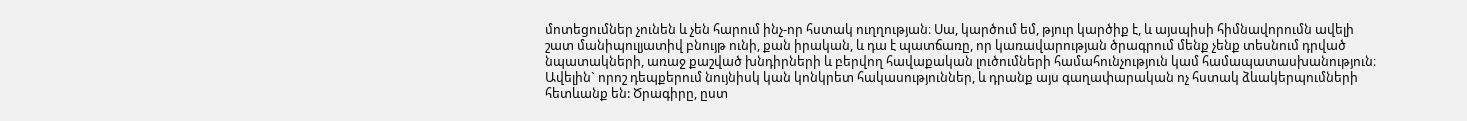մոտեցումներ չունեն և չեն հարում ինչ-որ հստակ ուղղության։ Սա, կարծում եմ, թյուր կարծիք է, և այսպիսի հիմնավորումն ավելի շատ մանիպուլյատիվ բնույթ ունի, քան իրական, և դա է պատճառը, որ կառավարության ծրագրում մենք չենք տեսնում դրված նպատակների, առաջ քաշված խնդիրների և բերվող հավաքական լուծումների համահունչություն կամ համապատասխանություն։ Ավելին` որոշ դեպքերում նույնիսկ կան կոնկրետ հակասություններ, և դրանք այս գաղափարական ոչ հստակ ձևակերպումների հետևանք են: Ծրագիրը, ըստ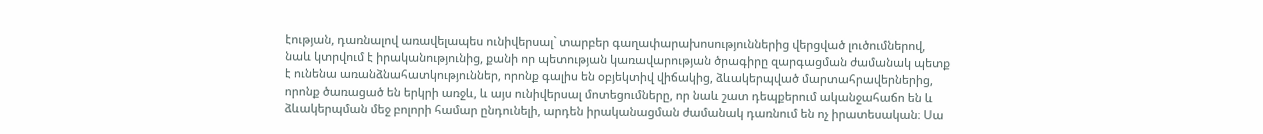էության, դառնալով առավելապես ունիվերսալ` տարբեր գաղափարախոսություններից վերցված լուծումներով, նաև կտրվում է իրականությունից, քանի որ պետության կառավարության ծրագիրը զարգացման ժամանակ պետք է ունենա առանձնահատկություններ, որոնք գալիս են օբյեկտիվ վիճակից, ձևակերպված մարտահրավերներից, որոնք ծառացած են երկրի առջև, և այս ունիվերսալ մոտեցումները, որ նաև շատ դեպքերում ականջահաճո են և ձևակերպման մեջ բոլորի համար ընդունելի, արդեն իրականացման ժամանակ դառնում են ոչ իրատեսական։ Սա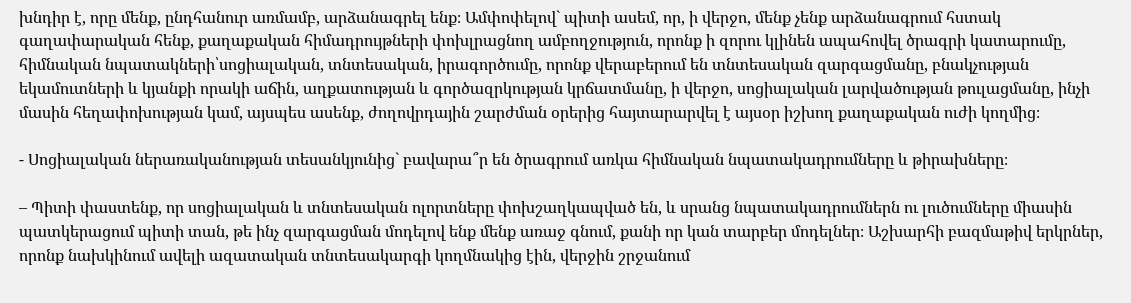խնդիր է, որը մենք, ընդհանուր առմամբ, արձանագրել ենք։ Ամփոփելով` պիտի ասեմ, որ, ի վերջո, մենք չենք արձանագրում հստակ գաղափարական հենք, քաղաքական հիմադրույթների փոխլրացնող ամբողջություն, որոնք ի զորու կլինեն ապահովել ծրագրի կատարումը, հիմնական նպատակների՝սոցիալական, տնտեսական, իրագործումը, որոնք վերաբերում են տնտեսական զարգացմանը, բնակչության եկամուտների և կյանքի որակի աճին, աղքատության և գործազրկության կրճատմանը, ի վերջո, սոցիալական լարվածության թուլացմանը, ինչի մասին հեղափոխության կամ, այսպես ասենք, ժողովրդային շարժման օրերից հայտարարվել է այսօր իշխող քաղաքական ուժի կողմից։

- Սոցիալական ներառականության տեսանկյունից` բավարա՞ր են ծրագրում առկա հիմնական նպատակադրումները և թիրախները։

– Պիտի փաստենք, որ սոցիալական և տնտեսական ոլորտները փոխշաղկապված են, և սրանց նպատակադրումներն ու լուծումները միասին պատկերացում պիտի տան, թե ինչ զարգացման մոդելով ենք մենք առաջ գնում, քանի որ կան տարբեր մոդելներ։ Աշխարհի բազմաթիվ երկրներ, որոնք նախկինում ավելի ազատական տնտեսակարգի կողմնակից էին, վերջին շրջանում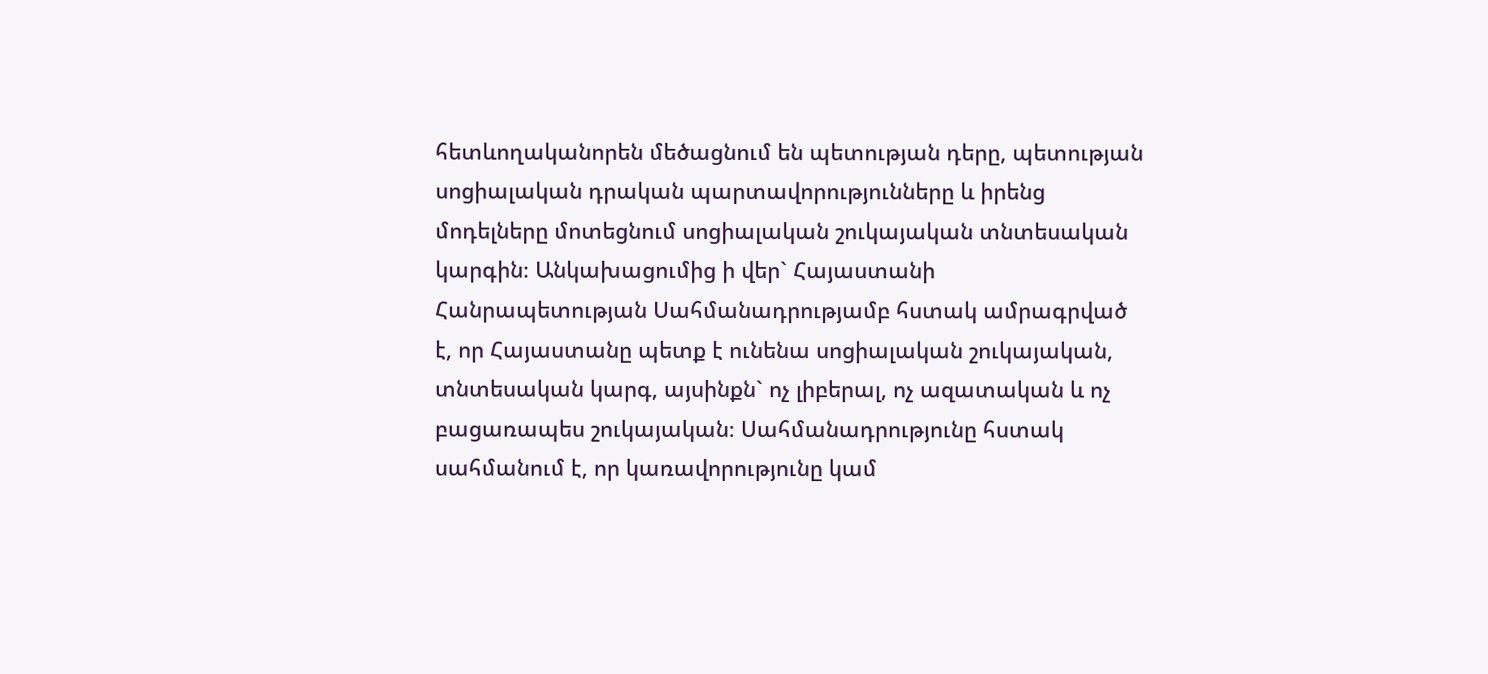հետևողականորեն մեծացնում են պետության դերը, պետության սոցիալական դրական պարտավորությունները և իրենց մոդելները մոտեցնում սոցիալական շուկայական տնտեսական կարգին։ Անկախացումից ի վեր` Հայաստանի Հանրապետության Սահմանադրությամբ հստակ ամրագրված է, որ Հայաստանը պետք է ունենա սոցիալական շուկայական, տնտեսական կարգ, այսինքն` ոչ լիբերալ, ոչ ազատական և ոչ բացառապես շուկայական։ Սահմանադրությունը հստակ սահմանում է, որ կառավորությունը կամ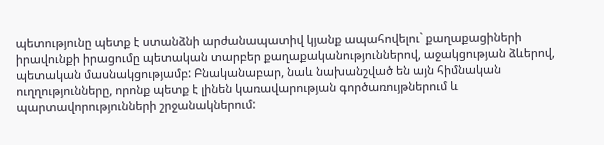պետությունը պետք է ստանձնի արժանապատիվ կյանք ապահովելու` քաղաքացիների իրավունքի իրացումը պետական տարբեր քաղաքականություններով, աջակցության ձևերով, պետական մասնակցությամբ: Բնականաբար, նաև նախանշված են այն հիմնական ուղղությունները, որոնք պետք է լինեն կառավարության գործառույթներում և պարտավորությունների շրջանակներում: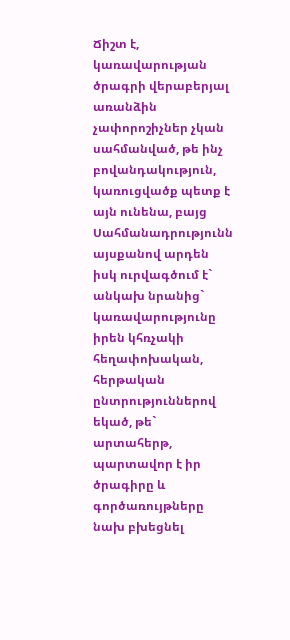Ճիշտ է, կառավարության ծրագրի վերաբերյալ առանձին չափորոշիչներ չկան սահմանված, թե ինչ բովանդակություն, կառուցվածք պետք է այն ունենա, բայց Սահմանադրությունն այսքանով արդեն իսկ ուրվագծում է` անկախ նրանից` կառավարությունը իրեն կհռչակի հեղափոխական, հերթական ընտրություններով եկած, թե` արտահերթ, պարտավոր է իր ծրագիրը և գործառույթները նախ բխեցնել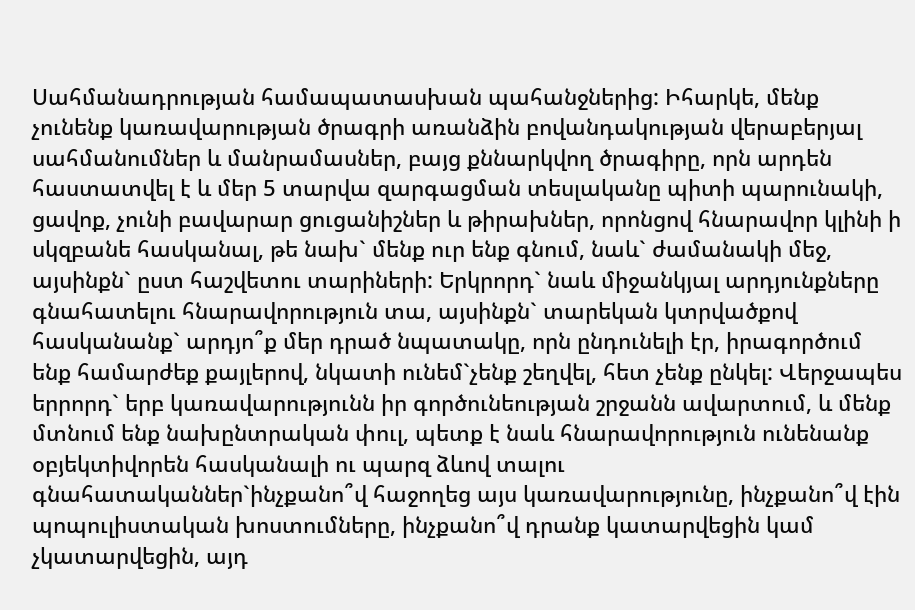Սահմանադրության համապատասխան պահանջներից: Իհարկե, մենք չունենք կառավարության ծրագրի առանձին բովանդակության վերաբերյալ սահմանումներ և մանրամասներ, բայց քննարկվող ծրագիրը, որն արդեն հաստատվել է և մեր 5 տարվա զարգացման տեսլականը պիտի պարունակի, ցավոք, չունի բավարար ցուցանիշներ և թիրախներ, որոնցով հնարավոր կլինի ի սկզբանե հասկանալ, թե նախ` մենք ուր ենք գնում, նաև` ժամանակի մեջ, այսինքն` ըստ հաշվետու տարիների: Երկրորդ` նաև միջանկյալ արդյունքները գնահատելու հնարավորություն տա, այսինքն` տարեկան կտրվածքով հասկանանք` արդյո՞ք մեր դրած նպատակը, որն ընդունելի էր, իրագործում ենք համարժեք քայլերով, նկատի ունեմ`չենք շեղվել, հետ չենք ընկել: Վերջապես երրորդ` երբ կառավարությունն իր գործունեության շրջանն ավարտում, և մենք մտնում ենք նախընտրական փուլ, պետք է նաև հնարավորություն ունենանք օբյեկտիվորեն հասկանալի ու պարզ ձևով տալու գնահատականներ`ինչքանո՞վ հաջողեց այս կառավարությունը, ինչքանո՞վ էին պոպուլիստական խոստումները, ինչքանո՞վ դրանք կատարվեցին կամ չկատարվեցին, այդ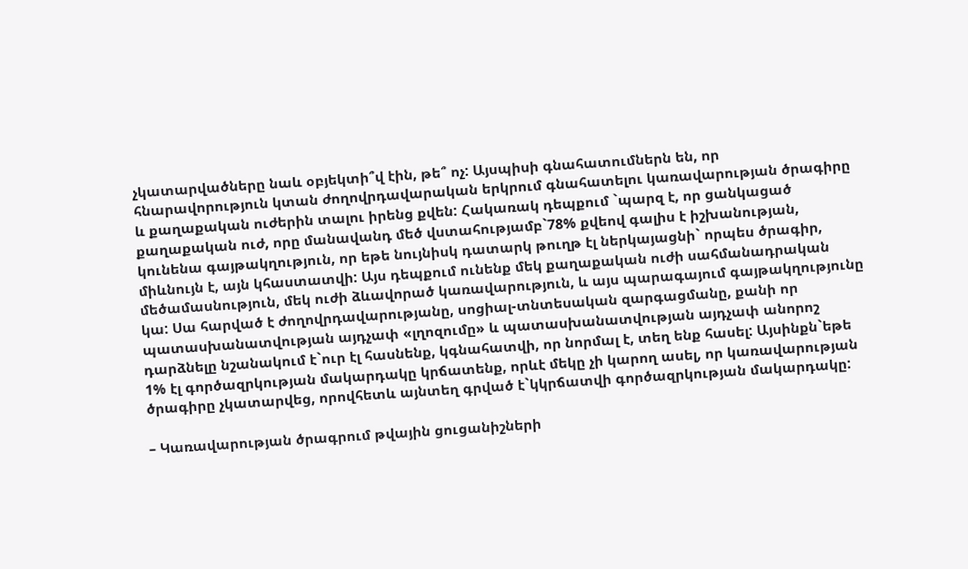չկատարվածները նաև օբյեկտի՞վ էին, թե՞ ոչ: Այսպիսի գնահատումներն են, որ հնարավորություն կտան ժողովրդավարական երկրում գնահատելու կառավարության ծրագիրը և քաղաքական ուժերին տալու իրենց քվեն: Հակառակ դեպքում `պարզ է, որ ցանկացած քաղաքական ուժ, որը մանավանդ մեծ վստահությամբ`78% քվեով գալիս է իշխանության, կունենա գայթակղություն, որ եթե նույնիսկ դատարկ թուղթ էլ ներկայացնի` որպես ծրագիր, միևնույն է, այն կհաստատվի: Այս դեպքում ունենք մեկ քաղաքական ուժի սահմանադրական մեծամասնություն, մեկ ուժի ձևավորած կառավարություն, և այս պարագայում գայթակղությունը կա: Սա հարված է ժողովրդավարությանը, սոցիալ-տնտեսական զարգացմանը, քանի որ պատասխանատվության այդչափ «լղոզումը» և պատասխանատվության այդչափ անորոշ դարձնելը նշանակում է`ուր էլ հասնենք, կգնահատվի, որ նորմալ է, տեղ ենք հասել: Այսինքն`եթե 1% էլ գործազրկության մակարդակը կրճատենք, որևէ մեկը չի կարող ասել, որ կառավարության ծրագիրը չկատարվեց, որովհետև այնտեղ գրված է`կկրճատվի գործազրկության մակարդակը:

– Կառավարության ծրագրում թվային ցուցանիշների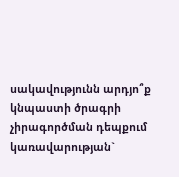սակավությունն արդյո՞ք կնպաստի ծրագրի չիրագործման դեպքում կառավարության`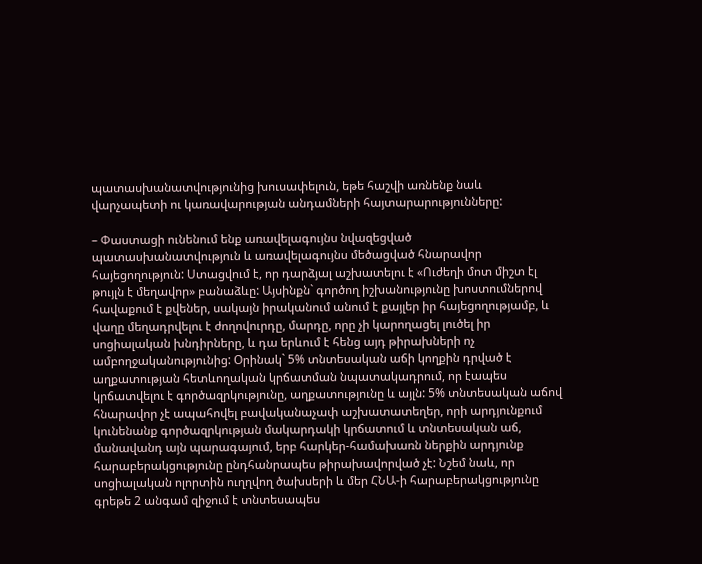պատասխանատվությունից խուսափելուն, եթե հաշվի առնենք նաև վարչապետի ու կառավարության անդամների հայտարարությունները:

– Փաստացի ունենում ենք առավելագույնս նվազեցված պատասխանատվություն և առավելագույնս մեծացված հնարավոր հայեցողություն: Ստացվում է, որ դարձյալ աշխատելու է «Ուժեղի մոտ միշտ էլ թույլն է մեղավոր» բանաձևը: Այսինքն` գործող իշխանությունը խոստումներով հավաքում է քվեներ, սակայն իրականում անում է քայլեր իր հայեցողությամբ, և վաղը մեղադրվելու է ժողովուրդը, մարդը, որը չի կարողացել լուծել իր սոցիալական խնդիրները, և դա երևում է հենց այդ թիրախների ոչ ամբողջականությունից: Օրինակ` 5% տնտեսական աճի կողքին դրված է աղքատության հետևողական կրճատման նպատակադրում, որ էապես կրճատվելու է գործազրկությունը, աղքատությունը և այլն: 5% տնտեսական աճով հնարավոր չէ ապահովել բավականաչափ աշխատատեղեր, որի արդյունքում կունենանք գործազրկության մակարդակի կրճատում և տնտեսական աճ, մանավանդ այն պարագայում, երբ հարկեր-համախառն ներքին արդյունք հարաբերակցությունը ընդհանրապես թիրախավորված չէ: Նշեմ նաև, որ սոցիալական ոլորտին ուղղվող ծախսերի և մեր ՀՆԱ-ի հարաբերակցությունը գրեթե 2 անգամ զիջում է տնտեսապես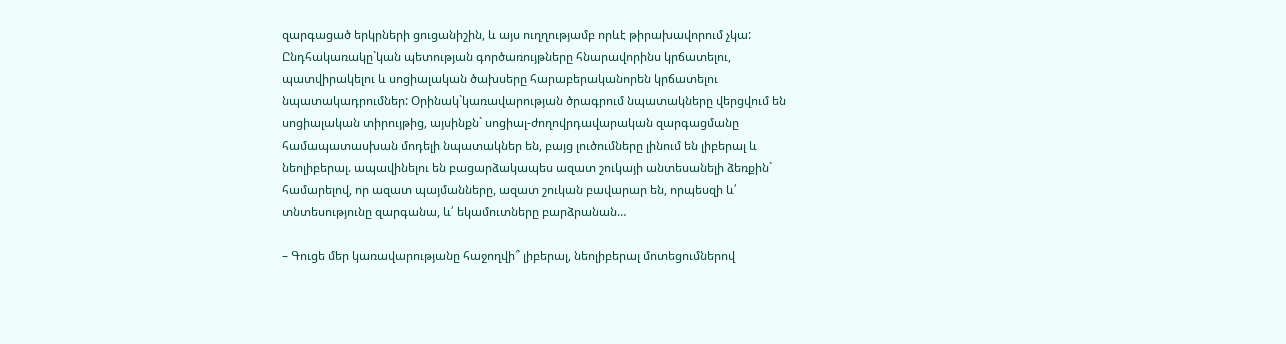զարգացած երկրների ցուցանիշին, և այս ուղղությամբ որևէ թիրախավորում չկա: Ընդհակառակը`կան պետության գործառույթները հնարավորինս կրճատելու, պատվիրակելու և սոցիալական ծախսերը հարաբերականորեն կրճատելու նպատակադրումներ: Օրինակ`կառավարության ծրագրում նպատակները վերցվում են սոցիալական տիրույթից, այսինքն` սոցիալ-ժողովրդավարական զարգացմանը համապատասխան մոդելի նպատակներ են, բայց լուծումները լինում են լիբերալ և նեոլիբերալ. ապավինելու են բացարձակապես ազատ շուկայի անտեսանելի ձեռքին` համարելով, որ ազատ պայմանները, ազատ շուկան բավարար են, որպեսզի և՛ տնտեսությունը զարգանա, և՛ եկամուտները բարձրանան…

– Գուցե մեր կառավարությանը հաջողվի՞ լիբերալ, նեոլիբերալ մոտեցումներով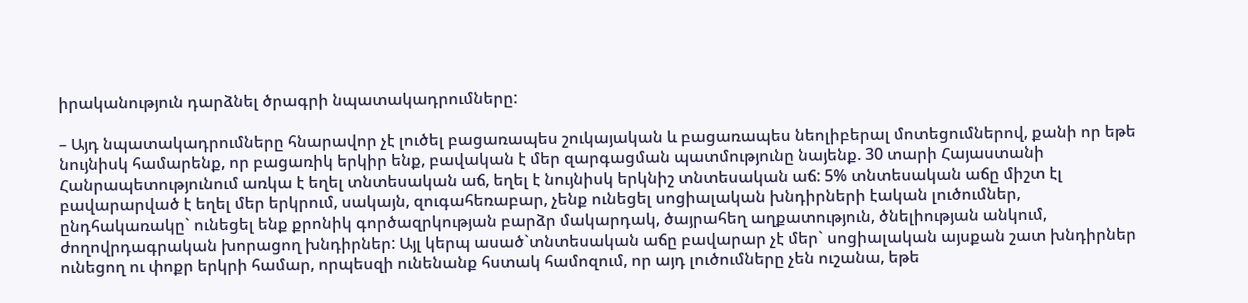իրականություն դարձնել ծրագրի նպատակադրումները:

– Այդ նպատակադրումները հնարավոր չէ լուծել բացառապես շուկայական և բացառապես նեոլիբերալ մոտեցումներով, քանի որ եթե նույնիսկ համարենք, որ բացառիկ երկիր ենք, բավական է մեր զարգացման պատմությունը նայենք. 30 տարի Հայաստանի Հանրապետությունում առկա է եղել տնտեսական աճ, եղել է նույնիսկ երկնիշ տնտեսական աճ: 5% տնտեսական աճը միշտ էլ բավարարված է եղել մեր երկրում, սակայն, զուգահեռաբար, չենք ունեցել սոցիալական խնդիրների էական լուծումներ, ընդհակառակը` ունեցել ենք քրոնիկ գործազրկության բարձր մակարդակ, ծայրահեղ աղքատություն, ծնելիության անկում, ժողովրդագրական խորացող խնդիրներ: Այլ կերպ ասած`տնտեսական աճը բավարար չէ մեր` սոցիալական այսքան շատ խնդիրներ ունեցող ու փոքր երկրի համար, որպեսզի ունենանք հստակ համոզում, որ այդ լուծումները չեն ուշանա, եթե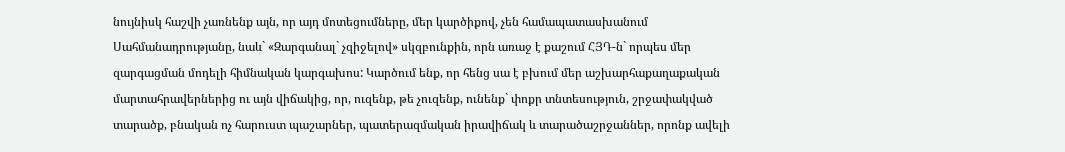նույնիսկ հաշվի չառնենք այն, որ այդ մոտեցումները, մեր կարծիքով, չեն համապատասխանում Սահմանադրությանը, նաև` «Զարգանալ` չզիջելով» սկզբունքին, որն առաջ է քաշում ՀՅԴ-ն` որպես մեր զարգացման մոդելի հիմնական կարգախոս: Կարծում ենք, որ հենց սա է բխում մեր աշխարհաքաղաքական մարտահրավերներից ու այն վիճակից, որ, ուզենք, թե չուզենք, ունենք` փոքր տնտեսություն, շրջափակված տարածք, բնական ոչ հարուստ պաշարներ, պատերազմական իրավիճակ և տարածաշրջաններ, որոնք ավելի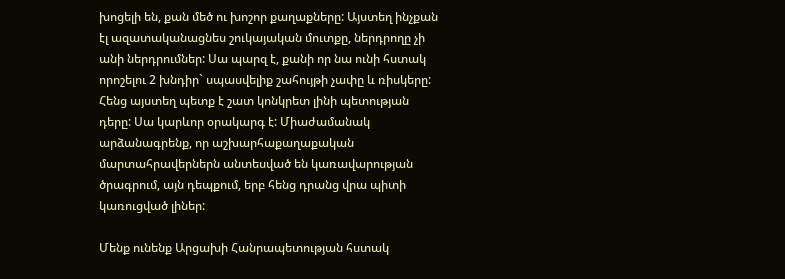խոցելի են, քան մեծ ու խոշոր քաղաքները: Այստեղ ինչքան էլ ազատականացնես շուկայական մուտքը, ներդրողը չի անի ներդրումներ: Սա պարզ է, քանի որ նա ունի հստակ որոշելու 2 խնդիր` սպասվելիք շահույթի չափը և ռիսկերը: Հենց այստեղ պետք է շատ կոնկրետ լինի պետության դերը: Սա կարևոր օրակարգ է: Միաժամանակ արձանագրենք, որ աշխարհաքաղաքական մարտահրավերներն անտեսված են կառավարության ծրագրում, այն դեպքում, երբ հենց դրանց վրա պիտի կառուցված լիներ:

Մենք ունենք Արցախի Հանրապետության հստակ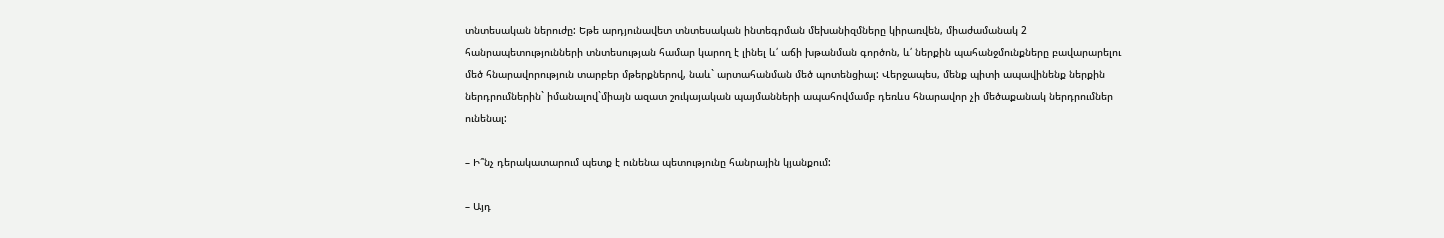տնտեսական ներուժը: Եթե արդյունավետ տնտեսական ինտեգրման մեխանիզմները կիրառվեն, միաժամանակ 2 հանրապետությունների տնտեսության համար կարող է լինել և՛ աճի խթանման գործոն, և՛ ներքին պահանջմունքները բավարարելու մեծ հնարավորություն տարբեր մթերքներով, նաև` արտահանման մեծ պոտենցիալ: Վերջապես, մենք պիտի ապավինենք ներքին ներդրումներին` իմանալով`միայն ազատ շուկայական պայմանների ապահովմամբ դեռևս հնարավոր չի մեծաքանակ ներդրումներ ունենալ:

– Ի՞նչ դերակատարում պետք է ունենա պետությունը հանրային կյանքում:

– Այդ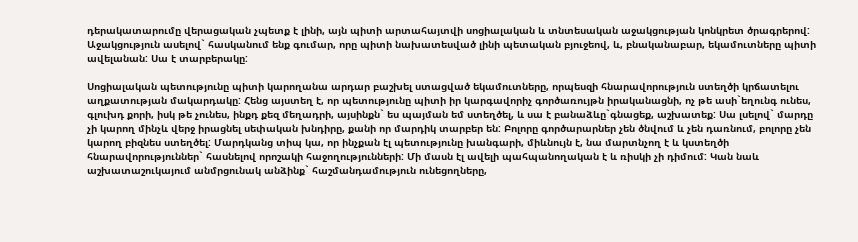դերակատարումը վերացական չպետք է լինի, այն պիտի արտահայտվի սոցիալական և տնտեսական աջակցության կոնկրետ ծրագրերով: Աջակցություն ասելով` հասկանում ենք գումար, որը պիտի նախատեսված լինի պետական բյուջեով, և, բնականաբար, եկամուտները պիտի ավելանան: Սա է տարբերակը:

Սոցիալական պետությունը պիտի կարողանա արդար բաշխել ստացված եկամուտները, որպեսզի հնարավորություն ստեղծի կրճատելու աղքատության մակարդակը: Հենց այստեղ է, որ պետությունը պիտի իր կարգավորիչ գործառույթն իրականացնի, ոչ թե ասի`եղունգ ունես, գլուխդ քորի, իսկ թե չունես, ինքդ քեզ մեղադրի, այսինքն` ես պայման եմ ստեղծել, և սա է բանաձևը`գնացեք, աշխատեք: Սա լսելով` մարդը չի կարող մինչև վերջ իրացնել սեփական խնդիրը, քանի որ մարդիկ տարբեր են: Բոլորը գործարարներ չեն ծնվում և չեն դառնում, բոլորը չեն կարող բիզնես ստեղծել: Մարդկանց տիպ կա, որ ինչքան էլ պետությունը խանգարի, միևնույն է, նա մարտնչող է և կստեղծի հնարավորություններ` հասնելով որոշակի հաջողությունների: Մի մասն էլ ավելի պահպանողական է և ռիսկի չի դիմում: Կան նաև աշխատաշուկայում անմրցունակ անձինք` հաշմանդամություն ունեցողները,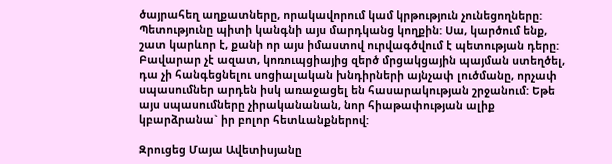ծայրահեղ աղքատները, որակավորում կամ կրթություն չունեցողները: Պետությունը պիտի կանգնի այս մարդկանց կողքին: Սա, կարծում ենք, շատ կարևոր է, քանի որ այս իմաստով ուրվագծվում է պետության դերը: Բավարար չէ ազատ, կոռուպցիայից զերծ մրցակցային պայման ստեղծել, դա չի հանգեցնելու սոցիալական խնդիրների այնչափ լուծմանը, որչափ սպասումներ արդեն իսկ առաջացել են հասարակության շրջանում: Եթե այս սպասումները չիրականանան, նոր հիաթափության ալիք կբարձրանա` իր բոլոր հետևանքներով:

Զրուցեց Մայա Ավետիսյանը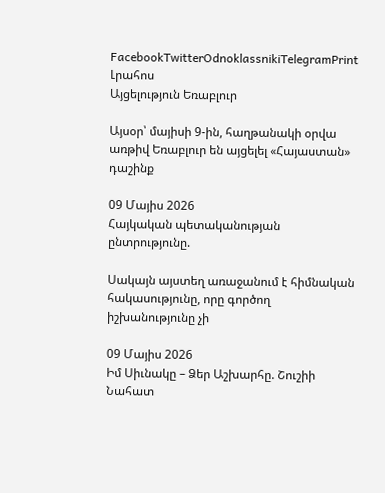FacebookTwitterOdnoklassnikiTelegramPrint
Լրահոս
Այցելություն Եռաբլուր

Այսօր՝ մայիսի 9-ին, հաղթանակի օրվա առթիվ Եռաբլուր են այցելել «Հայաստան» դաշինք

09 Մայիս 2026
Հայկական պետականության ընտրությունը.

Սակայն այստեղ առաջանում է հիմնական հակասությունը, որը գործող իշխանությունը չի

09 Մայիս 2026
Իմ Սիւնակը – Ձեր Աշխարհը. Շուշիի Նահատ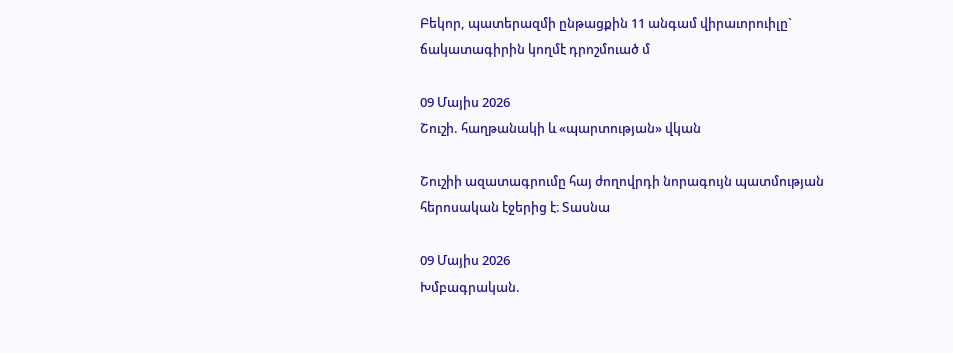Բեկոր, պատերազմի ընթացքին 11 անգամ վիրաւորուիլը` ճակատագիրին կողմէ դրոշմուած մ

09 Մայիս 2026
Շուշի. հաղթանակի և «պարտության» վկան

Շուշիի ազատագրումը հայ ժողովրդի նորագույն պատմության հերոսական էջերից է։ Տասնա

09 Մայիս 2026
Խմբագրական.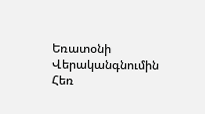Եռատօնի Վերականգնումին Հեռ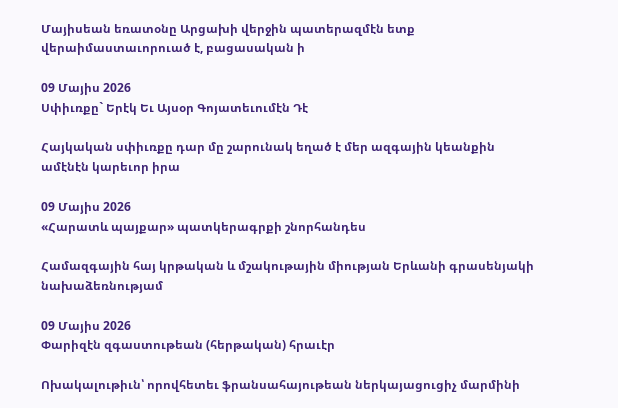Մայիսեան եռատօնը Արցախի վերջին պատերազմէն ետք վերաիմաստաւորուած է, բացասական ի

09 Մայիս 2026
Սփիւռքը` Երէկ Եւ Այսօր Գոյատեւումէն Դէ

Հայկական սփիւռքը դար մը շարունակ եղած է մեր ազգային կեանքին ամէնէն կարեւոր իրա

09 Մայիս 2026
«Հարատև պայքար» պատկերագրքի շնորհանդես

Համազգային հայ կրթական և մշակութային միության Երևանի գրասենյակի նախաձեռնությամ

09 Մայիս 2026
Փարիզէն զգաստութեան (հերթական) հրաւէր

Ոխակալութիւն՝ որովհետեւ ֆրանսահայութեան ներկայացուցիչ մարմինի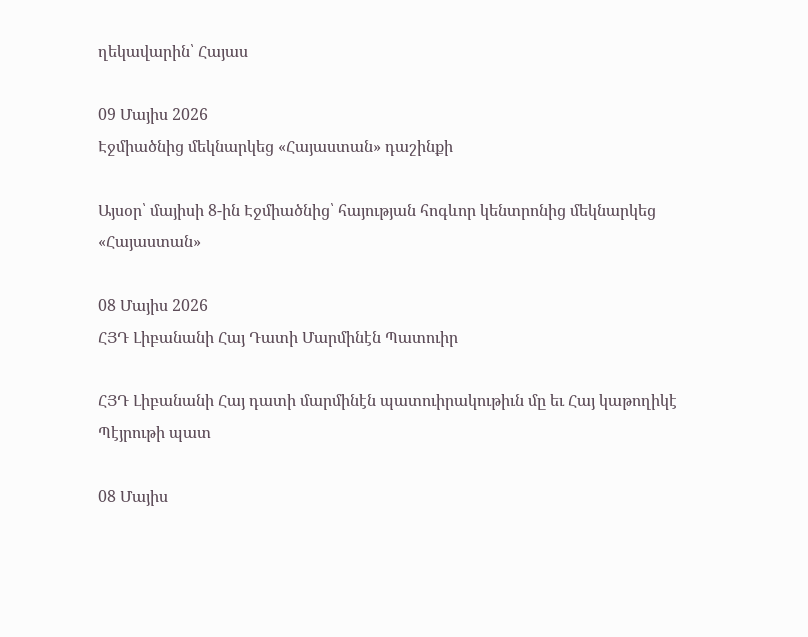ղեկավարին՝ Հայաս

09 Մայիս 2026
Էջմիածնից մեկնարկեց «Հայաստան» դաշինքի

Այսօր՝ մայիսի 8-ին Էջմիածնից՝ հայության հոգևոր կենտրոնից մեկնարկեց «Հայաստան»

08 Մայիս 2026
ՀՅԴ Լիբանանի Հայ Դատի Մարմինէն Պատուիր

ՀՅԴ Լիբանանի Հայ դատի մարմինէն պատուիրակութիւն մը եւ Հայ կաթողիկէ Պէյրութի պատ

08 Մայիս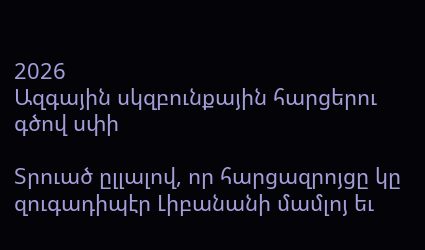2026
Ազգային սկզբունքային հարցերու գծով սփի

Տրուած ըլլալով, որ հարցազրոյցը կը զուգադիպէր Լիբանանի մամլոյ եւ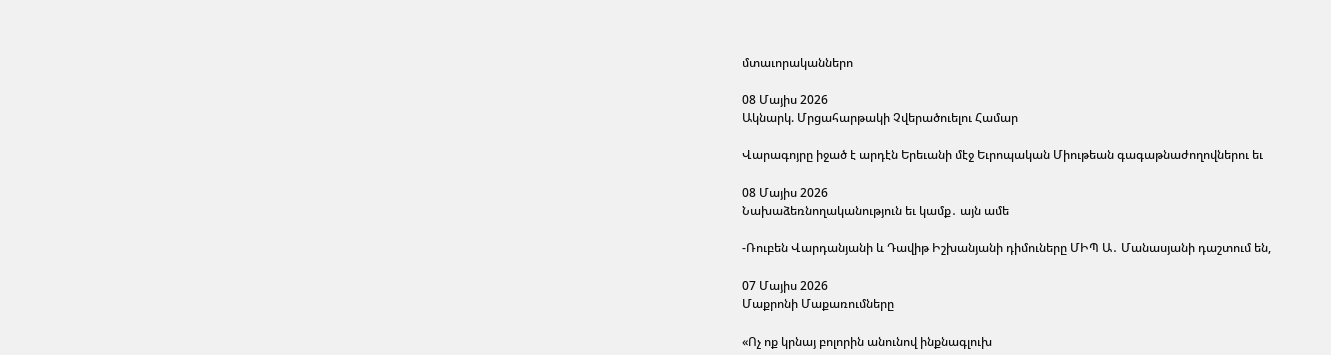մտաւորականներո

08 Մայիս 2026
Ակնարկ. Մրցահարթակի Չվերածուելու Համար

Վարագոյրը իջած է արդէն Երեւանի մէջ Եւրոպական Միութեան գագաթնաժողովներու եւ

08 Մայիս 2026
Նախաձեռնողականություն եւ կամք․ այն ամե

-Ռուբեն Վարդանյանի և Դավիթ Իշխանյանի դիմուները ՄԻՊ Ա․ Մանասյանի դաշտում են,

07 Մայիս 2026
Մաքրոնի Մաքառումները

«Ոչ ոք կրնայ բոլորին անունով ինքնագլուխ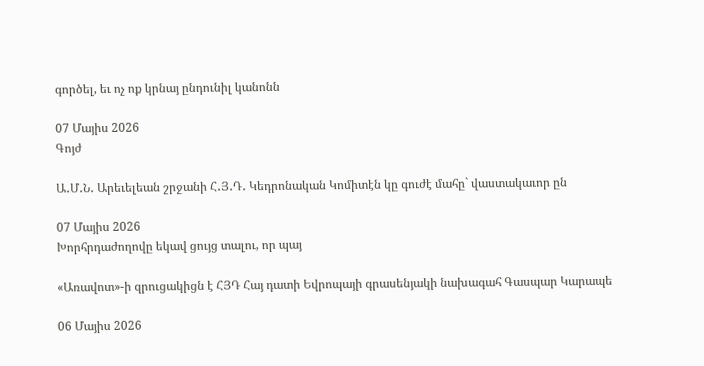գործել, եւ ոչ ոք կրնայ ընդունիլ կանոնն

07 Մայիս 2026
Գոյժ

Ա․Մ․Ն․ Արեւելեան շրջանի Հ․Յ․Դ․ Կեդրոնական Կոմիտէն կը գուժէ մահը` վաստակաւոր ըն

07 Մայիս 2026
Խորհրդաժողովը եկավ ցույց տալու, որ պայ

«Առավոտ»-ի զրուցակիցն է ՀՅԴ Հայ դատի Եվրոպայի գրասենյակի նախագահ Գասպար Կարապե

06 Մայիս 2026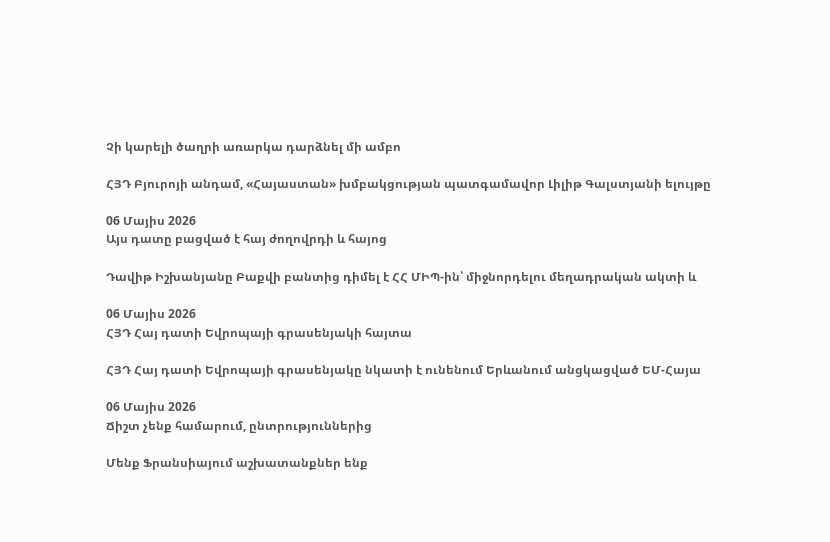Չի կարելի ծաղրի առարկա դարձնել մի ամբո

ՀՅԴ Բյուրոյի անդամ, «Հայաստան» խմբակցության պատգամավոր Լիլիթ Գալստյանի ելույթը

06 Մայիս 2026
Այս դատը բացված է հայ ժողովրդի և հայոց

Դավիթ Իշխանյանը Բաքվի բանտից դիմել է ՀՀ ՄԻՊ-ին՝ միջնորդելու մեղադրական ակտի և

06 Մայիս 2026
ՀՅԴ Հայ դատի Եվրոպայի գրասենյակի հայտա

ՀՅԴ Հայ դատի Եվրոպայի գրասենյակը նկատի է ունենում Երևանում անցկացված ԵՄ-Հայա

06 Մայիս 2026
Ճիշտ չենք համարում, ընտրություններից

Մենք Ֆրանսիայում աշխատանքներ ենք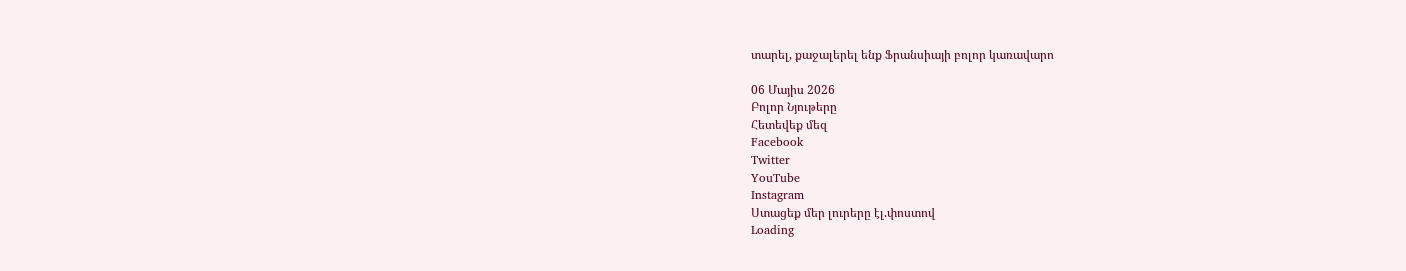տարել, քաջալերել ենք Ֆրանսիայի բոլոր կառավարո

06 Մայիս 2026
Բոլոր Նյութերը
Հետեվեք մեզ
Facebook
Twitter
YouTube
Instagram
Ստացեք մեր լուրերը էլ.փոստով
Loading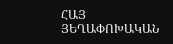ՀԱՅ ՅԵՂԱՓՈԽԱԿԱՆ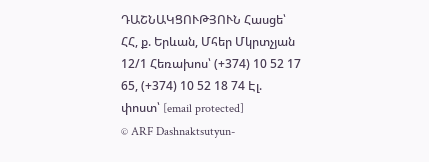ԴԱՇՆԱԿՑՈՒԹՅՈՒՆ Հասցե՝ ՀՀ, ք. Երևան, Մհեր Մկրտչյան 12/1 Հեռախոս՝ (+374) 10 52 17 65, (+374) 10 52 18 74 Էլ. փոստ՝ [email protected]
© ARF Dashnaktsutyun-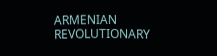ARMENIAN REVOLUTIONARY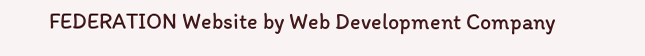FEDERATION Website by Web Development Company